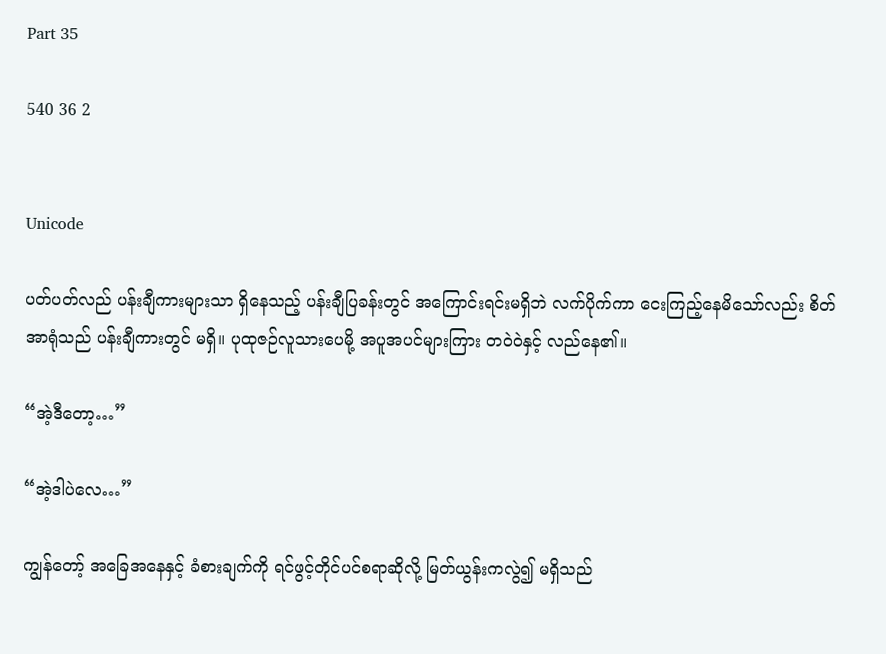Part 35

540 36 2


Unicode

ပတ်ပတ်လည် ပန်းချီကားများသာ ရှိနေသည့် ပန်းချီပြခန်းတွင် အကြောင်းရင်းမရှိဘဲ လက်ပိုက်ကာ ငေးကြည့်နေမိသော်လည်း စိတ်အာရုံသည် ပန်းချီကားတွင် မရှိ။ ပုထုဇဉ်လူသားပေမို့ အပူအပင်များကြား တဝဲဝဲနှင့် လည်နေ၏။

“အဲ့ဒီတော့…”

“အဲ့ဒါပဲလေ…”

ကျွန်တော့် အခြေအနေနှင့် ခံစားချက်ကို ရင်ဖွင့်တိုင်ပင်စရာဆိုလို့ မြတ်ယွန်းကလွဲ၍ မရှိသည်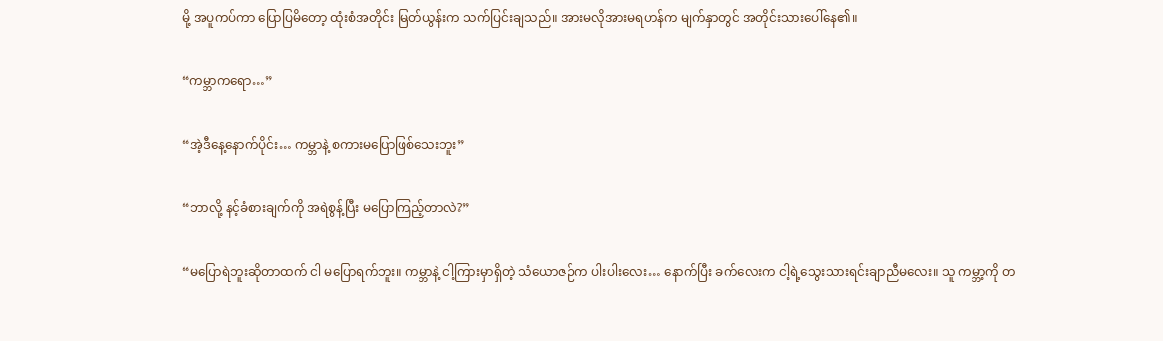မို့ အပူကပ်ကာ ပြောပြမိတော့ ထုံးစံအတိုင်း မြတ်ယွန်းက သက်ပြင်းချသည်။ အားမလိုအားမရဟန်က မျက်နှာတွင် အတိုင်းသားပေါ်နေ၏။

“ကမ္ဘာကရော…”

“အဲ့ဒီနေ့နောက်ပိုင်း… ကမ္ဘာနဲ့ စကားမပြောဖြစ်သေးဘူး”

“ဘာလို့ နင့်ခံစားချက်ကို အရဲစွန့်ပြီး မပြောကြည့်တာလဲ?”

“မပြောရဲဘူးဆိုတာထက် ငါ မပြောရက်ဘူး။ ကမ္ဘာနဲ့ ငါ့ကြားမှာရှိတဲ့ သံယောဇဉ်က ပါးပါးလေး… နောက်ပြီး ခက်လေးက ငါ့ရဲ့သွေးသားရင်းချာညီမလေး။ သူ ကမ္ဘာ့ကို တ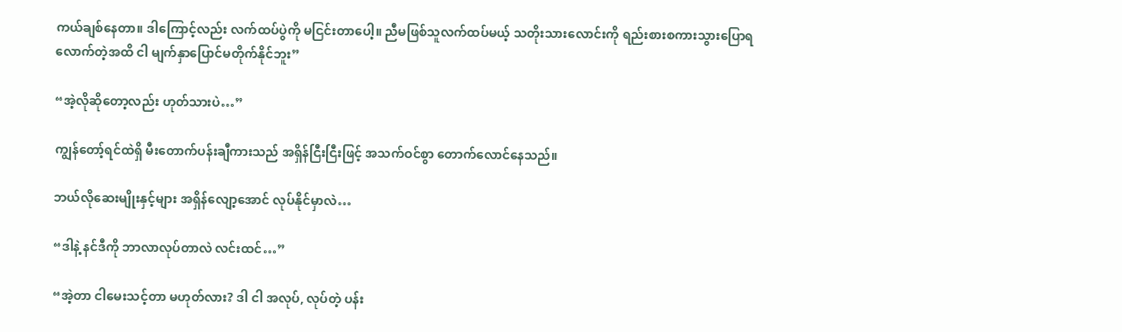ကယ်ချစ်နေတာ။ ဒါကြောင့်လည်း လက်ထပ်ပွဲကို မငြင်းတာပေါ့။ ညီမဖြစ်သူလက်ထပ်မယ့် သတိုးသားလောင်းကို ရည်းစားစကားသွားပြောရလောက်တဲ့အထိ ငါ မျက်နှာပြောင်မတိုက်နိုင်ဘူး”

“အဲ့လိုဆိုတော့လည်း ဟုတ်သားပဲ…”

ကျွန်တော့်ရင်ထဲရှိ မီးတောက်ပန်းချီကားသည် အရှိန်ငြီးငြီးဖြင့် အသက်ဝင်စွာ တောက်လောင်နေသည်။

ဘယ်လိုဆေးမျိုးနှင့်များ အရှိန်လျော့အောင် လုပ်နိုင်မှာလဲ…

“ဒါနဲ့ နင်ဒီကို ဘာလာလုပ်တာလဲ လင်းထင်…”

“အဲ့တာ ငါမေးသင့်တာ မဟုတ်လား? ဒါ ငါ အလုပ်, လုပ်တဲ့ ပန်း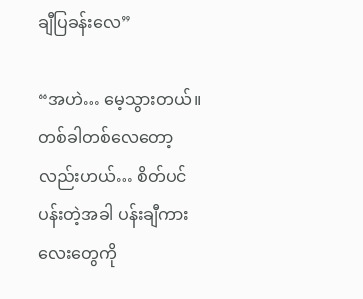ချီပြခန်းလေ”

“အဟဲ… မေ့သွားတယ်။ တစ်ခါတစ်လေတော့လည်းဟယ်… စိတ်ပင်ပန်းတဲ့အခါ ပန်းချီကားလေးတွေကို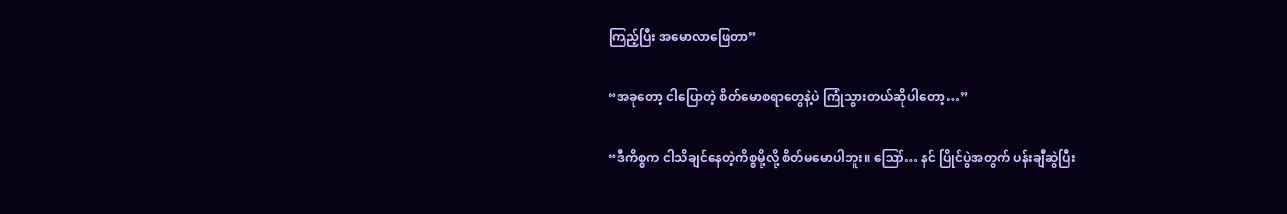ကြည့်ပြီး အမောလာဖြေတာ”

“အခုတော့ ငါပြောတဲ့ စိတ်မောစရာတွေနဲ့ပဲ ကြုံသွားတယ်ဆိုပါတော့…”

“ဒီကိစ္စက ငါသိချင်နေတဲ့ကိစ္စမို့လို့ စိတ်မမောပါဘူး။ ဪ… နင် ပြိုင်ပွဲအတွက် ပန်းချီဆွဲပြီး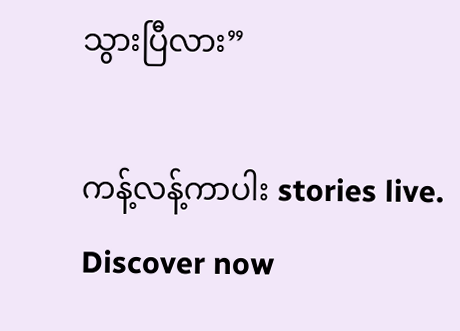သွားပြီလား”

ကန့်လန့်ကာပါး stories live. Discover now